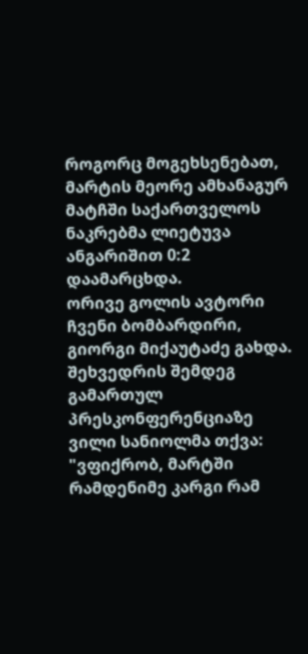როგორც მოგეხსენებათ, მარტის მეორე ამხანაგურ მატჩში საქართველოს ნაკრებმა ლიეტუვა ანგარიშით 0:2 დაამარცხდა.
ორივე გოლის ავტორი ჩვენი ბომბარდირი, გიორგი მიქაუტაძე გახდა.
შეხვედრის შემდეგ გამართულ პრესკონფერენციაზე ვილი სანიოლმა თქვა:
"ვფიქრობ, მარტში რამდენიმე კარგი რამ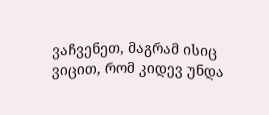ვაჩვენეთ, მაგრამ ისიც ვიცით, რომ კიდევ უნდა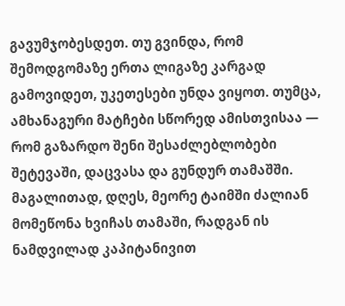გავუმჯობესდეთ. თუ გვინდა, რომ შემოდგომაზე ერთა ლიგაზე კარგად გამოვიდეთ, უკეთესები უნდა ვიყოთ. თუმცა, ამხანაგური მატჩები სწორედ ამისთვისაა — რომ გაზარდო შენი შესაძლებლობები შეტევაში, დაცვასა და გუნდურ თამაშში.
მაგალითად, დღეს, მეორე ტაიმში ძალიან მომეწონა ხვიჩას თამაში, რადგან ის ნამდვილად კაპიტანივით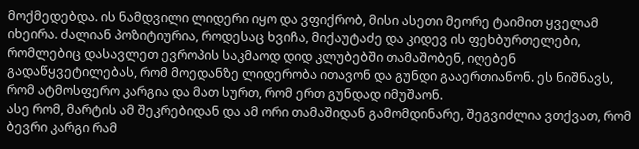მოქმედებდა. ის ნამდვილი ლიდერი იყო და ვფიქრობ, მისი ასეთი მეორე ტაიმით ყველამ იხეირა. ძალიან პოზიტიურია, როდესაც ხვიჩა, მიქაუტაძე და კიდევ ის ფეხბურთელები, რომლებიც დასავლეთ ევროპის საკმაოდ დიდ კლუბებში თამაშობენ, იღებენ გადაწყვეტილებას, რომ მოედანზე ლიდერობა ითავონ და გუნდი გააერთიანონ. ეს ნიშნავს, რომ ატმოსფერო კარგია და მათ სურთ, რომ ერთ გუნდად იმუშაონ.
ასე რომ, მარტის ამ შეკრებიდან და ამ ორი თამაშიდან გამომდინარე, შეგვიძლია ვთქვათ, რომ ბევრი კარგი რამ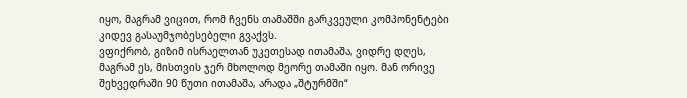იყო, მაგრამ ვიცით, რომ ჩვენს თამაშში გარკვეული კომპონენტები კიდევ გასაუმჯობესებელი გვაქვს.
ვფიქრობ, გიზიმ ისრაელთან უკეთესად ითამაშა, ვიდრე დღეს, მაგრამ ეს, მისთვის ჯერ მხოლოდ მეორე თამაში იყო. მან ორივე შეხვედრაში 90 წუთი ითამაშა, არადა „შტურმში“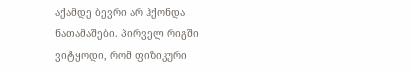აქამდე ბევრი არ ჰქონდა ნათამაშები. პირველ რიგში ვიტყოდი, რომ ფიზიკური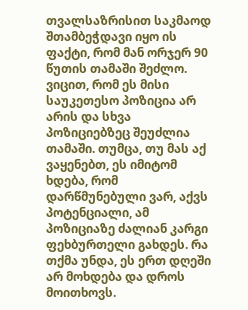თვალსაზრისით საკმაოდ შთამბეჭდავი იყო ის ფაქტი, რომ მან ორჯერ 90 წუთის თამაში შეძლო. ვიცით, რომ ეს მისი საუკეთესო პოზიცია არ არის და სხვა პოზიციებზეც შეუძლია თამაში. თუმცა, თუ მას აქ ვაყენებთ, ეს იმიტომ ხდება, რომ დარწმუნებული ვარ, აქვს პოტენციალი, ამ პოზიციაზე ძალიან კარგი ფეხბურთელი გახდეს. რა თქმა უნდა, ეს ერთ დღეში არ მოხდება და დროს მოითხოვს.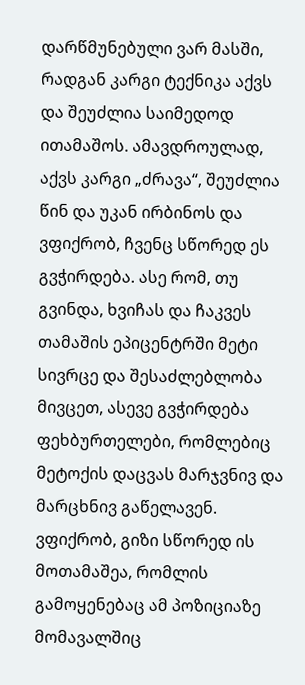დარწმუნებული ვარ მასში, რადგან კარგი ტექნიკა აქვს და შეუძლია საიმედოდ ითამაშოს. ამავდროულად, აქვს კარგი „ძრავა“, შეუძლია წინ და უკან ირბინოს და ვფიქრობ, ჩვენც სწორედ ეს გვჭირდება. ასე რომ, თუ გვინდა, ხვიჩას და ჩაკვეს თამაშის ეპიცენტრში მეტი სივრცე და შესაძლებლობა მივცეთ, ასევე გვჭირდება ფეხბურთელები, რომლებიც მეტოქის დაცვას მარჯვნივ და მარცხნივ გაწელავენ. ვფიქრობ, გიზი სწორედ ის მოთამაშეა, რომლის გამოყენებაც ამ პოზიციაზე მომავალშიც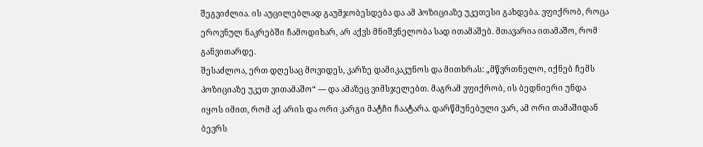შეგვიძლია. ის აუცილებლად გაუმჯობესდება და ამ პოზიციაზე უკეთესი გახდება. ვფიქრობ, როცა ეროვნულ ნაკრებში ჩამოდიხარ, არ აქვს მნიშვნელობა სად ითამაშებ. მთავარია ითამაშო, რომ განვითარდე.
შესაძლოა, ერთ დღესაც მოვიდეს, კარზე დამიკაკუნოს და მითხრას: „მწვრთნელო, იქნებ ჩემს პოზიციაზე უკეთ ვითამაშო“ — და ამაზეც ვიმსჯელებთ. მაგრამ ვფიქრობ, ის ბედნიერი უნდა იყოს იმით, რომ აქ არის და ორი კარგი მატჩი ჩაატარა. დარწმუნებული ვარ, ამ ორი თამაშიდან ბევრს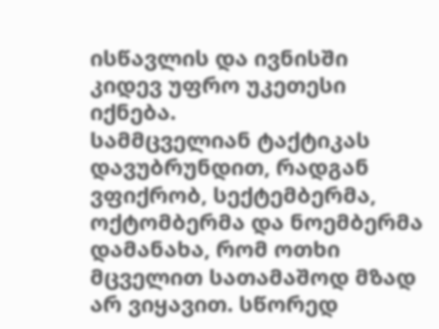ისწავლის და ივნისში კიდევ უფრო უკეთესი იქნება.
სამმცველიან ტაქტიკას დავუბრუნდით, რადგან ვფიქრობ, სექტემბერმა, ოქტომბერმა და ნოემბერმა დამანახა, რომ ოთხი მცველით სათამაშოდ მზად არ ვიყავით. სწორედ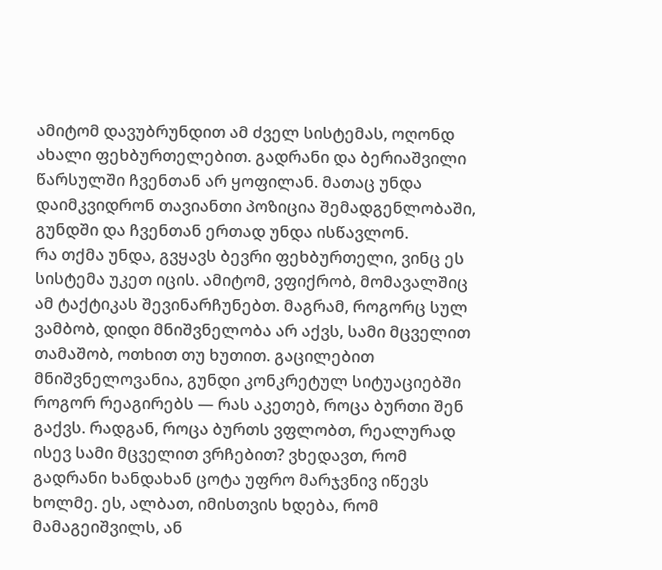ამიტომ დავუბრუნდით ამ ძველ სისტემას, ოღონდ ახალი ფეხბურთელებით. გადრანი და ბერიაშვილი წარსულში ჩვენთან არ ყოფილან. მათაც უნდა დაიმკვიდრონ თავიანთი პოზიცია შემადგენლობაში, გუნდში და ჩვენთან ერთად უნდა ისწავლონ.
რა თქმა უნდა, გვყავს ბევრი ფეხბურთელი, ვინც ეს სისტემა უკეთ იცის. ამიტომ, ვფიქრობ, მომავალშიც ამ ტაქტიკას შევინარჩუნებთ. მაგრამ, როგორც სულ ვამბობ, დიდი მნიშვნელობა არ აქვს, სამი მცველით თამაშობ, ოთხით თუ ხუთით. გაცილებით მნიშვნელოვანია, გუნდი კონკრეტულ სიტუაციებში როგორ რეაგირებს — რას აკეთებ, როცა ბურთი შენ გაქვს. რადგან, როცა ბურთს ვფლობთ, რეალურად ისევ სამი მცველით ვრჩებით? ვხედავთ, რომ გადრანი ხანდახან ცოტა უფრო მარჯვნივ იწევს ხოლმე. ეს, ალბათ, იმისთვის ხდება, რომ მამაგეიშვილს, ან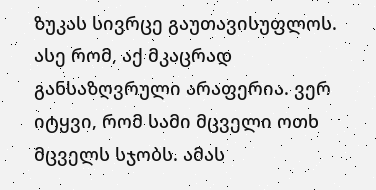ზუკას სივრცე გაუთავისუფლოს.
ასე რომ, აქ მკაცრად განსაზღვრული არაფერია. ვერ იტყვი, რომ სამი მცველი ოთხ მცველს სჯობს. ამას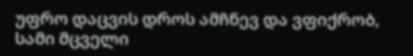უფრო დაცვის დროს ამჩნევ და ვფიქრობ, სამი მცველი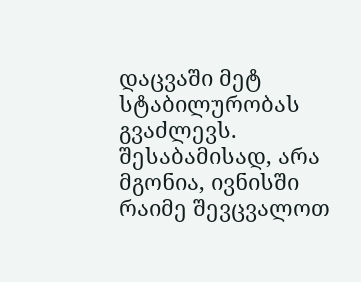დაცვაში მეტ სტაბილურობას გვაძლევს. შესაბამისად, არა მგონია, ივნისში რაიმე შევცვალოთ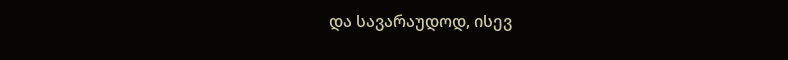და სავარაუდოდ, ისევ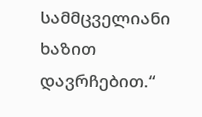სამმცველიანი ხაზით დავრჩებით.“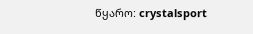წყარო: crystalsport